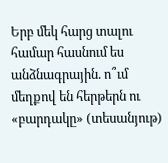Երբ մեկ հարց տալու համար հասնում ես անձնագրային. ո՞ւմ մեղքով են հերթերն ու «բարդակը» (տեսանյութ)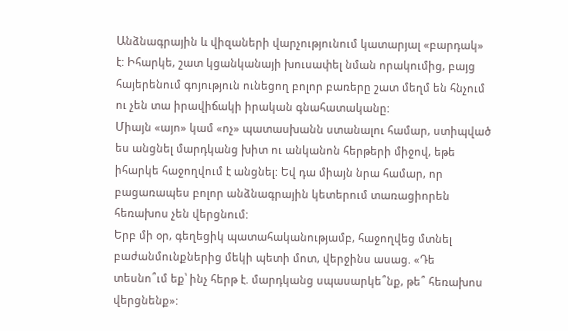Անձնագրային և վիզաների վարչությունում կատարյալ «բարդակ» է: Իհարկե, շատ կցանկանայի խուսափել նման որակումից, բայց հայերենում գոյություն ունեցող բոլոր բառերը շատ մեղմ են հնչում ու չեն տա իրավիճակի իրական գնահատականը:
Միայն «այո» կամ «ոչ» պատասխանն ստանալու համար, ստիպված ես անցնել մարդկանց խիտ ու անկանոն հերթերի միջով, եթե իհարկե հաջողվում է անցնել: Եվ դա միայն նրա համար, որ բացառապես բոլոր անձնագրային կետերում տառացիորեն հեռախոս չեն վերցնում:
Երբ մի օր, գեղեցիկ պատահականությամբ, հաջողվեց մտնել բաժանմունքներից մեկի պետի մոտ, վերջինս ասաց. «Դե տեսնո՞ւմ եք՝ ինչ հերթ է. մարդկանց սպասարկե՞նք, թե՞ հեռախոս վերցնենք»: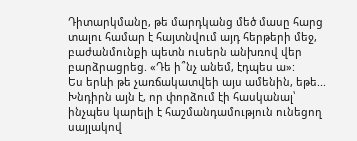Դիտարկմանը, թե մարդկանց մեծ մասը հարց տալու համար է հայտնվում այդ հերթերի մեջ, բաժանմունքի պետն ուսերն անխռով վեր բարձրացրեց. «Դե ի՞նչ անեմ, էդպես ա»:
Ես երևի թե չառճակատվեի այս ամենին, եթե...
Խնդիրն այն է, որ փորձում էի հասկանալ՝ ինչպես կարելի է հաշմանդամություն ունեցող սայլակով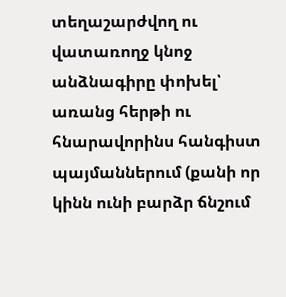տեղաշարժվող ու վատառողջ կնոջ անձնագիրը փոխել՝ առանց հերթի ու հնարավորինս հանգիստ պայմաններում (քանի որ կինն ունի բարձր ճնշում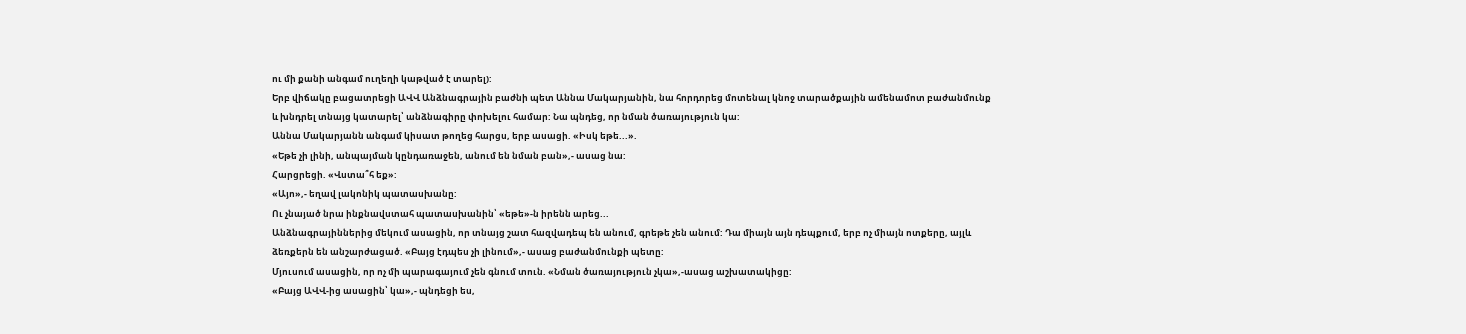ու մի քանի անգամ ուղեղի կաթված է տարել):
Երբ վիճակը բացատրեցի ԱՎՎ Անձնագրային բաժնի պետ Աննա Մակարյանին, նա հորդորեց մոտենալ կնոջ տարածքային ամենամոտ բաժանմունք և խնդրել տնայց կատարել՝ անձնագիրը փոխելու համար: Նա պնդեց, որ նման ծառայություն կա:
Աննա Մակարյանն անգամ կիսատ թողեց հարցս, երբ ասացի. «Իսկ եթե...».
«Եթե չի լինի, անպայման կընդառաջեն, անում են նման բան»,- ասաց նա:
Հարցրեցի. «Վստա՞հ եք»:
«Այո»,- եղավ լակոնիկ պատասխանը:
Ու չնայած նրա ինքնավստահ պատասխանին՝ «եթե»-ն իրենն արեց...
Անձնագրայիններից մեկում ասացին, որ տնայց շատ հազվադեպ են անում, գրեթե չեն անում: Դա միայն այն դեպքում, երբ ոչ միայն ոտքերը, այլև ձեռքերն են անշարժացած. «Բայց էդպես չի լինում»,- ասաց բաժանմունքի պետը:
Մյուսում ասացին, որ ոչ մի պարագայում չեն գնում տուն. «Նման ծառայություն չկա»,-ասաց աշխատակիցը:
«Բայց ԱՎՎ-ից ասացին՝ կա»,- պնդեցի ես,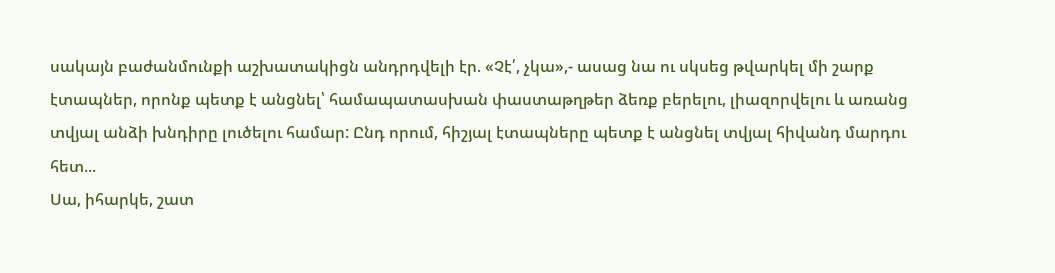սակայն բաժանմունքի աշխատակիցն անդրդվելի էր. «Չէ՛, չկա»,- ասաց նա ու սկսեց թվարկել մի շարք էտապներ, որոնք պետք է անցնել՝ համապատասխան փաստաթղթեր ձեռք բերելու, լիազորվելու և առանց տվյալ անձի խնդիրը լուծելու համար: Ընդ որում, հիշյալ էտապները պետք է անցնել տվյալ հիվանդ մարդու հետ...
Սա, իհարկե, շատ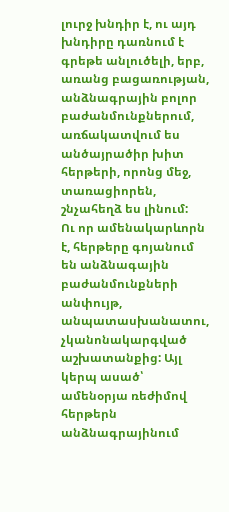լուրջ խնդիր է, ու այդ խնդիրը դառնում է գրեթե անլուծելի, երբ, առանց բացառության, անձնագրային բոլոր բաժանմունքներում, առճակատվում ես անծայրածիր խիտ հերթերի, որոնց մեջ, տառացիորեն, շնչահեղձ ես լինում:
Ու որ ամենակարևորն է, հերթերը գոյանում են անձնագային բաժանմունքների անփույթ, անպատասխանատու, չկանոնակարգված աշխատանքից: Այլ կերպ ասած՝ ամենօրյա ռեժիմով հերթերն անձնագրայինում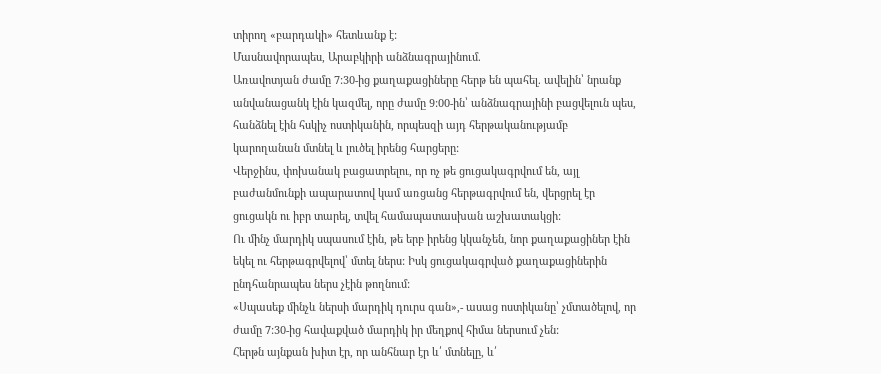տիրող «բարդակի» հետևանք է:
Մասնավորապես, Արաբկիրի անձնագրայինում.
Առավոտյան ժամը 7:30-ից քաղաքացիները հերթ են պահել. ավելին՝ նրանք անվանացանկ էին կազմել, որը ժամը 9:00-ին՝ անձնագրայինի բացվելուն պես, հանձնել էին հսկիչ ոստիկանին, որպեսզի այդ հերթականությամբ կարողանան մտնել և լուծել իրենց հարցերը:
Վերջինս, փոխանակ բացատրելու, որ ոչ թե ցուցակագրվում են, այլ բաժանմունքի ապարատով կամ առցանց հերթագրվում են, վերցրել էր ցուցակն ու իբր տարել, տվել համապատասխան աշխատակցի:
Ու մինչ մարդիկ սպասում էին, թե երբ իրենց կկանչեն, նոր քաղաքացիներ էին եկել ու հերթագրվելով՝ մտել ներս: Իսկ ցուցակագրված քաղաքացիներին ընդհանրապես ներս չէին թողնում:
«Սպասեք մինչև ներսի մարդիկ դուրս գան»,- ասաց ոստիկանը՝ չմտածելով, որ ժամը 7:30-ից հավաքված մարդիկ իր մեղքով հիմա ներսում չեն:
Հերթն այնքան խիտ էր, որ անհնար էր և՛ մտնելը, և՛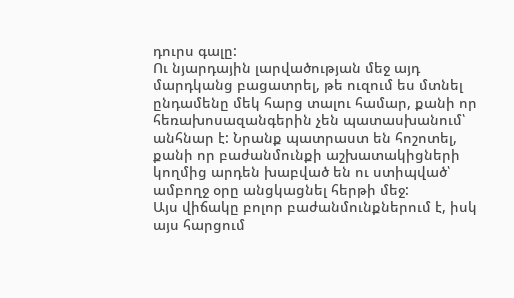դուրս գալը:
Ու նյարդային լարվածության մեջ այդ մարդկանց բացատրել, թե ուզում ես մտնել ընդամենը մեկ հարց տալու համար, քանի որ հեռախոսազանգերին չեն պատասխանում՝ անհնար է: Նրանք պատրաստ են հոշոտել, քանի որ բաժանմունքի աշխատակիցների կողմից արդեն խաբված են ու ստիպված՝ ամբողջ օրը անցկացնել հերթի մեջ:
Այս վիճակը բոլոր բաժանմունքներում է, իսկ այս հարցում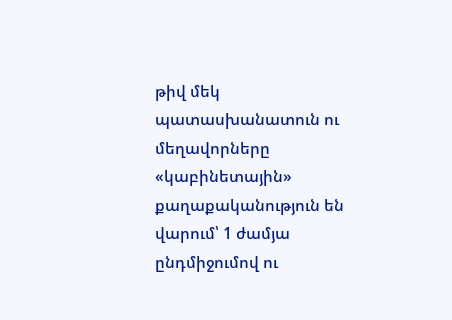թիվ մեկ պատասխանատուն ու մեղավորները «կաբինետային» քաղաքականություն են վարում՝ 1 ժամյա ընդմիջումով ու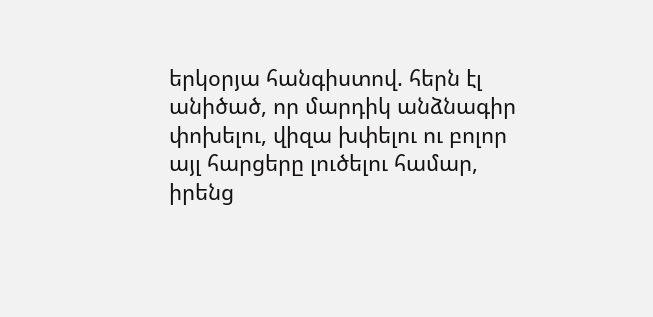երկօրյա հանգիստով. հերն էլ անիծած, որ մարդիկ անձնագիր փոխելու, վիզա խփելու ու բոլոր այլ հարցերը լուծելու համար, իրենց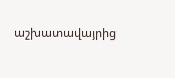աշխատավայրից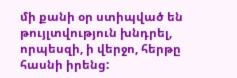մի քանի օր ստիպված են թույլտվություն խնդրել, որպեսզի, ի վերջո, հերթը հասնի իրենց: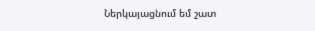Ներկայացնում եմ շատ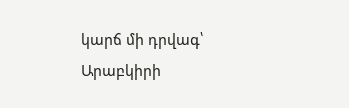կարճ մի դրվագ՝ Արաբկիրի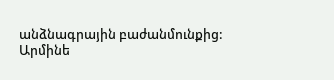անձնագրային բաժանմունքից:
Արմինե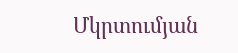Մկրտումյան